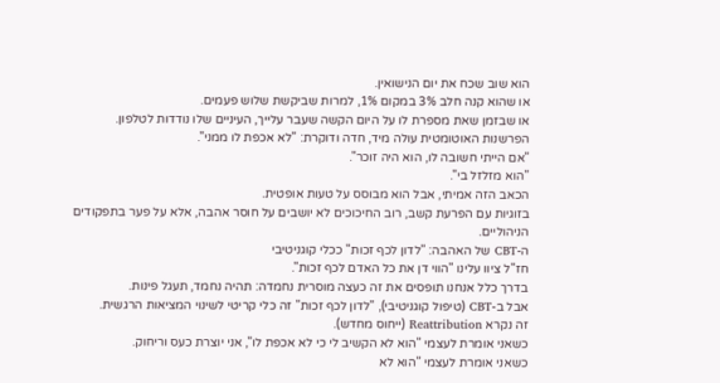הוא שוב שכח את יום הנישואין.
או שהוא קנה חלב 3% במקום 1%, למרות שביקשת שלוש פעמים.
או שבזמן שאת מספרת לו על היום הקשה שעבר עלייך, העיניים שלו נודדות לטלפון.
הפרשנות האוטומטית עולה מיד, חדה ודוקרת: "לא אכפת לו ממני".
"אם הייתי חשובה לו, הוא היה זוכר".
"הוא מזלזל בי".
הכאב הזה אמיתי, אבל הוא מבוסס על טעות אופטית.
בזוגיות עם הפרעת קשב, רוב החיכוכים לא יושבים על חוסר אהבה, אלא על פער בתפקודים הניהוליים.
ה-CBT של האהבה: "לדון לכף זכות" ככלי קוגניטיבי
חז"ל ציוו עלינו "הווי דן את כל האדם לכף זכות".
בדרך כלל אנחנו תופסים את זה כעצה מוסרית נחמדה: תהיה נחמד, תעגל פינות.
אבל ב-CBT (טיפול קוגניטיבי), "לדון לכף זכות" זה כלי קריטי לשינוי המציאות הרגשית.
זה נקרא Reattribution (ייחוס מחדש).
כשאני אומרת לעצמי "הוא לא הקשיב לי כי לא אכפת לו", אני יוצרת כעס וריחוק.
כשאני אומרת לעצמי "הוא לא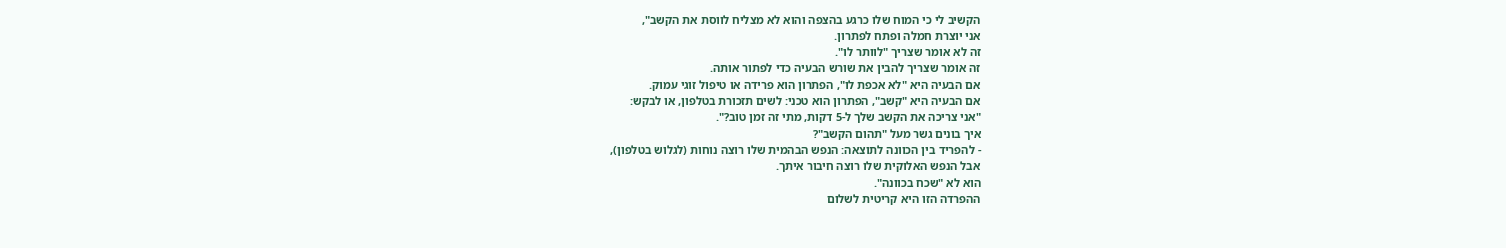הקשיב לי כי המוח שלו כרגע בהצפה והוא לא מצליח לווסת את הקשב",
אני יוצרת חמלה ופתח לפתרון.
זה לא אומר שצריך "לוותר לו".
זה אומר שצריך להבין את שורש הבעיה כדי לפתור אותה.
אם הבעיה היא "לא אכפת לו", הפתרון הוא פרידה או טיפול זוגי עמוק.
אם הבעיה היא "קשב", הפתרון הוא טכני: לשים תזכורת בטלפון, או לבקש:
"אני צריכה את הקשב שלך ל-5 דקות, מתי זה זמן טוב?".
איך בונים גשר מעל "תהום הקשב"?
- להפריד בין הכוונה לתוצאה: הנפש הבהמית שלו רוצה נוחות (לגלוש בטלפון),
אבל הנפש האלוקית שלו רוצה חיבור איתך.
הוא לא "שכח בכוונה".
ההפרדה הזו היא קריטית לשלום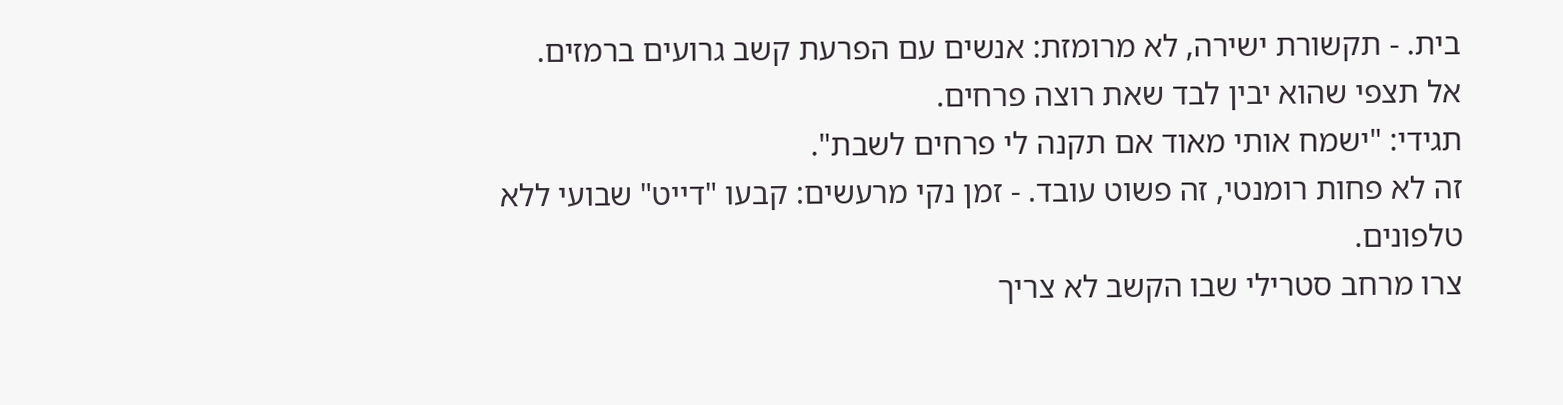בית. - תקשורת ישירה, לא מרומזת: אנשים עם הפרעת קשב גרועים ברמזים.
אל תצפי שהוא יבין לבד שאת רוצה פרחים.
תגידי: "ישמח אותי מאוד אם תקנה לי פרחים לשבת".
זה לא פחות רומנטי, זה פשוט עובד. - זמן נקי מרעשים: קבעו "דייט" שבועי ללא טלפונים.
צרו מרחב סטרילי שבו הקשב לא צריך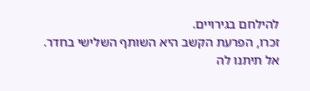להילחם בגירויים.
זכרו, הפרעת הקשב היא השותף השלישי בחדר.
אל תיתנו לה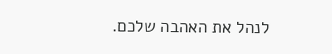לנהל את האהבה שלכם.